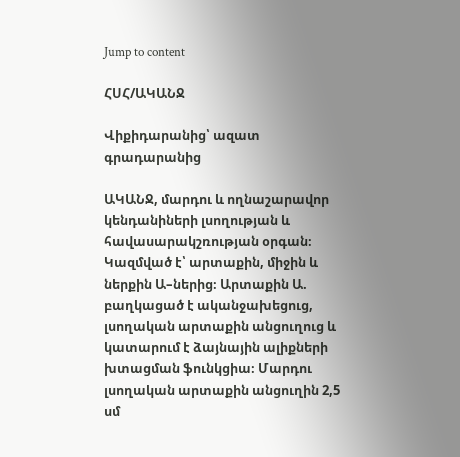Jump to content

ՀՍՀ/ԱԿԱՆՋ

Վիքիդարանից՝ ազատ գրադարանից

ԱԿԱՆՋ, մարդու և ողնաշարավոր կենդանիների լսողության և հավասարակշռության օրգան։ Կազմված է՝ արտաքին, միջին և ներքին Ա–ներից։ Արտաքին Ա. բաղկացած է ականջախեցուց, լսողական արտաքին անցուղուց և կատարում է ձայնային ալիքների խտացման ֆունկցիա։ Մարդու լսողական արտաքին անցուղին 2,5 սմ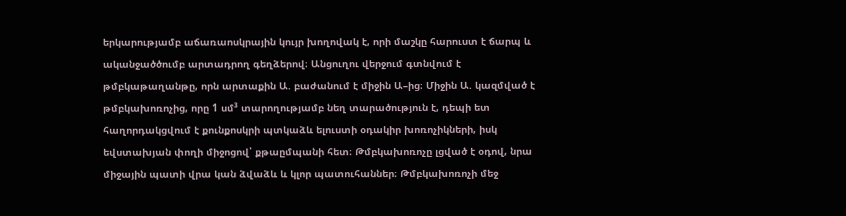երկարությամբ աճառաոսկրային կույր խողովակ է, որի մաշկը հարուստ է ճարպ և ականջածծումբ արտադրող գեղձերով։ Անցուղու վերջում գտնվում է թմբկաթաղանթը, որն արտաքին Ա. բաժանում է միջին Ա–ից։ Միջին Ա. կազմված է թմբկախոռոչից, որը 1 սմ³ տարողությամբ նեղ տարածություն է, դեպի ետ հաղորդակցվում է քունքոսկրի պտկաձև ելուստի օդակիր խոռոչիկների, իսկ եվստախյան փողի միջոցով՝ քթաըմպանի հետ։ Թմբկախոռոչը լցված է օդով, նրա միջային պատի վրա կան ձվաձև և կլոր պատուհաններ։ Թմբկախոռոչի մեջ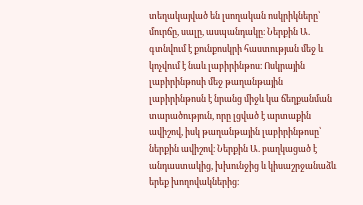տեղակայված են լսողական ոսկրիկները՝ մուրճը, սալը, ասպանդակը։ Ներքին Ա. գտնվում է քունքոսկրի հաստության մեջ և կոչվում է նաև լաբիրինթոս։ Ոսկրային լաբիրինթոսի մեջ թաղանթային լաբիրինթոսն է նրանց միջև կա ճեղքանման տարածություն, որը լցված է արտաքին ավիշով, իսկ թաղանթային լաբիրինթոսը՝ ներքին ավիշով։ Ներքին Ա. բաղկացած է անդաստակից, խխունջից և կիսաշրջանաձև երեք խողովակներից։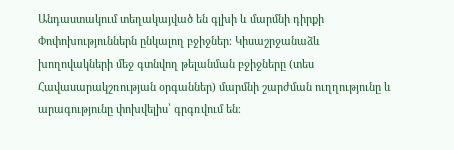Անդաստակում տեղակայված են գլխի և մարմնի դիրքի Փոփոխություններն ընկալող բջիջներ։ Կիսաշրջանաձև խողովակների մեջ գտնվող թելանման բջիջները (տես Հավասարակշռության օրգաններ) մարմնի շարժման ուղղությունը և արագությունը փոխվելիս՝ գրգռվում են։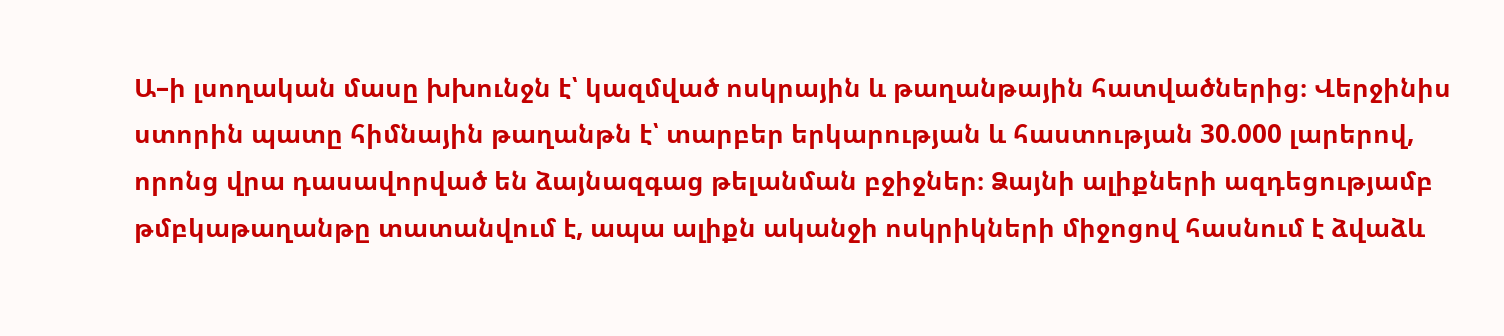Ա–ի լսողական մասը խխունջն է՝ կազմված ոսկրային և թաղանթային հատվածներից։ Վերջինիս ստորին պատը հիմնային թաղանթն է՝ տարբեր երկարության և հաստության 30.000 լարերով, որոնց վրա դասավորված են ձայնազգաց թելանման բջիջներ։ Ձայնի ալիքների ազդեցությամբ թմբկաթաղանթը տատանվում է, ապա ալիքն ականջի ոսկրիկների միջոցով հասնում է ձվաձև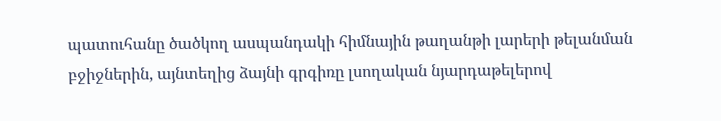պատուհանը ծածկող ասպանդակի հիմնային թաղանթի լարերի թելանման բջիջներին, այնտեղից ձայնի գրգիռը լսողական նյարդաթելերով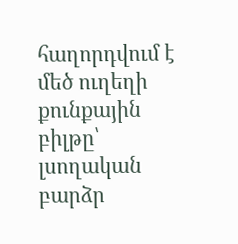հաղորդվում է մեծ ուղեղի քունքային բիլթը՝ լսողական բարձր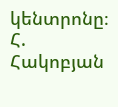կենտրոնը։ Հ. Հակոբյան